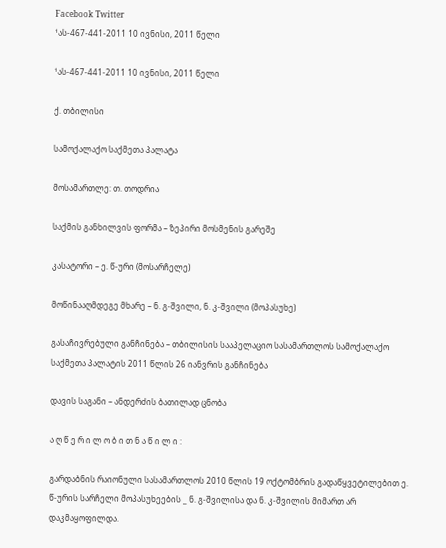Facebook Twitter
¹ას-467-441-2011 10 ივნისი, 2011 წელი

¹ას-467-441-2011 10 ივნისი, 2011 წელი

ქ. თბილისი

სამოქალაქო საქმეთა პალატა

მოსამართლე: თ. თოდრია

საქმის განხილვის ფორმა – ზეპირი მოსმენის გარეშე

კასატორი – ე. წ-ური (მოსარჩელე)

მოწინააღმდეგე მხარე – ნ. გ-შვილი, ნ. კ-შვილი (მოპასუხე)

გასაჩივრებული განჩინება – თბილისის სააპელაციო სასამართლოს სამოქალაქო საქმეთა პალატის 2011 წლის 26 იანვრის განჩინება

დავის საგანი – ანდერძის ბათილად ცნობა

ა ღ წ ე რ ი ლ ო ბ ი თ ნ ა წ ი ლ ი :

გარდაბნის რაიონული სასამართლოს 2010 წლის 19 ოქტომბრის გადაწყვეტილებით ე. წ-ურის სარჩელი მოპასუხეების _ ნ. გ-შვილისა და ნ. კ-შვილის მიმართ არ დაკმაყოფილდა.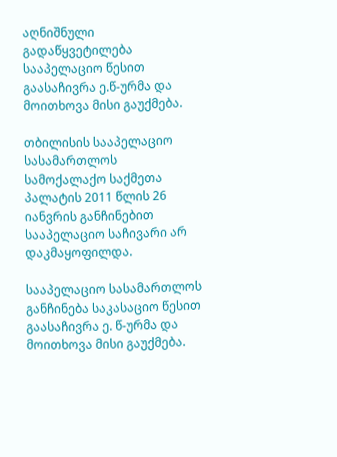აღნიშნული გადაწყვეტილება სააპელაციო წესით გაასაჩივრა ე.წ-ურმა და მოითხოვა მისი გაუქმება.

თბილისის სააპელაციო სასამართლოს სამოქალაქო საქმეთა პალატის 2011 წლის 26 იანვრის განჩინებით სააპელაციო საჩივარი არ დაკმაყოფილდა.

სააპელაციო სასამართლოს განჩინება საკასაციო წესით გაასაჩივრა ე. წ-ურმა და მოითხოვა მისი გაუქმება.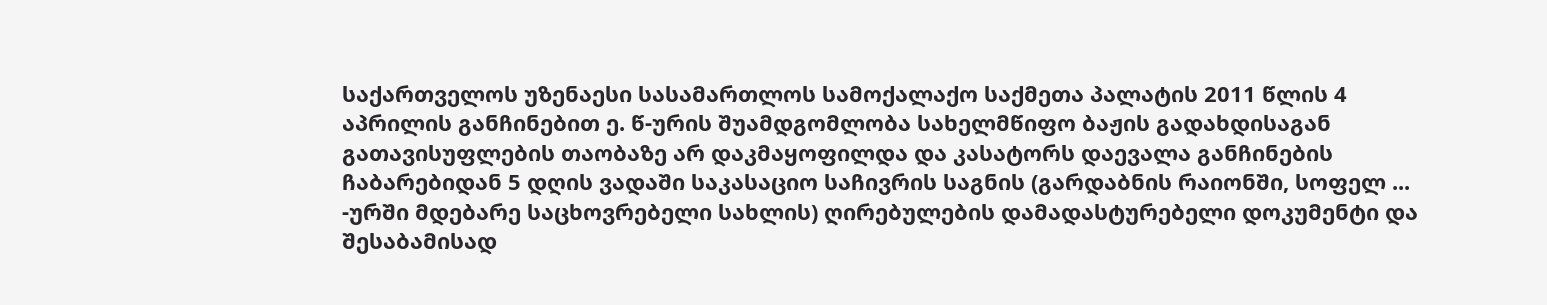საქართველოს უზენაესი სასამართლოს სამოქალაქო საქმეთა პალატის 2011 წლის 4 აპრილის განჩინებით ე. წ-ურის შუამდგომლობა სახელმწიფო ბაჟის გადახდისაგან გათავისუფლების თაობაზე არ დაკმაყოფილდა და კასატორს დაევალა განჩინების ჩაბარებიდან 5 დღის ვადაში საკასაციო საჩივრის საგნის (გარდაბნის რაიონში, სოფელ ... -ურში მდებარე საცხოვრებელი სახლის) ღირებულების დამადასტურებელი დოკუმენტი და შესაბამისად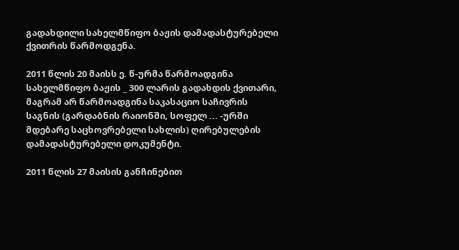გადახდილი სახელმწიფო ბაჟის დამადასტურებელი ქვითრის წარმოდგენა.

2011 წლის 20 მაისს ე. წ-ურმა წარმოადგინა სახელმწიფო ბაჟის _ 300 ლარის გადახდის ქვითარი, მაგრამ არ წარმოადგინა საკასაციო საჩივრის საგნის (გარდაბნის რაიონში, სოფელ ... -ურში მდებარე საცხოვრებელი სახლის) ღირებულების დამადასტურებელი დოკუმენტი.

2011 წლის 27 მაისის განჩინებით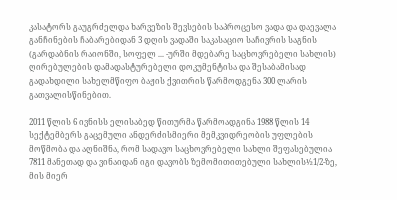კასატორს გაუგრძელდა ხარვეზის შევსების საპროცესო ვადა და დაევალა განჩინების ჩაბარებიდან 3 დღის ვადაში საკასაციო საჩივრის საგნის (გარდაბნის რაიონში, სოფელ ... -ურში მდებარე საცხოვრებელი სახლის) ღირებულების დამადასტურებელი დოკუმენტისა და შესაბამისად გადახდილი სახელმწიფო ბაჟის ქვითრის წარმოდგენა 300 ლარის გათვალისწინებით.

2011 წლის 6 ივნისს ელისაბედ წითურმა წარმოადგინა 1988 წლის 14 სექტემბერს გაცემული ანდერძისმიერი მემკვიდრეობის უფლების მოწმობა და აღნიშნა, რომ სადავო საცხოვრებელი სახლი შეფასებულია 7811 მანეთად და ვინაიდან იგი დავობს ზემომითითებული სახლის½1/2-ზე, მის მიერ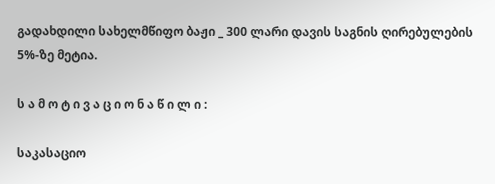გადახდილი სახელმწიფო ბაჟი _ 300 ლარი დავის საგნის ღირებულების 5%-ზე მეტია.

ს ა მ ო ტ ი ვ ა ც ი ო ნ ა წ ი ლ ი :

საკასაციო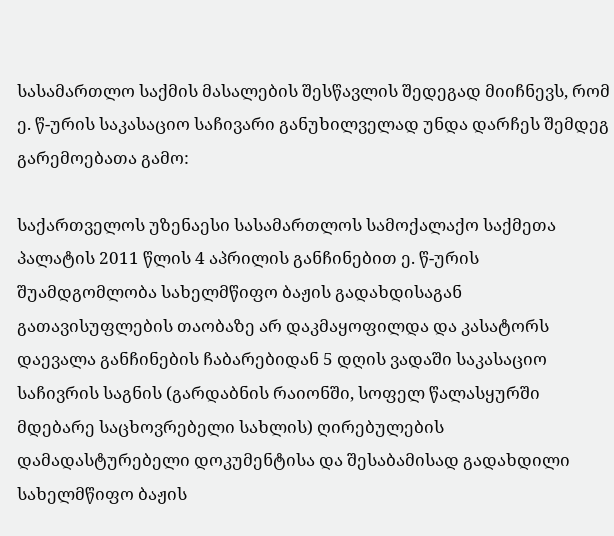სასამართლო საქმის მასალების შესწავლის შედეგად მიიჩნევს, რომ ე. წ-ურის საკასაციო საჩივარი განუხილველად უნდა დარჩეს შემდეგ გარემოებათა გამო:

საქართველოს უზენაესი სასამართლოს სამოქალაქო საქმეთა პალატის 2011 წლის 4 აპრილის განჩინებით ე. წ-ურის შუამდგომლობა სახელმწიფო ბაჟის გადახდისაგან გათავისუფლების თაობაზე არ დაკმაყოფილდა და კასატორს დაევალა განჩინების ჩაბარებიდან 5 დღის ვადაში საკასაციო საჩივრის საგნის (გარდაბნის რაიონში, სოფელ წალასყურში მდებარე საცხოვრებელი სახლის) ღირებულების დამადასტურებელი დოკუმენტისა და შესაბამისად გადახდილი სახელმწიფო ბაჟის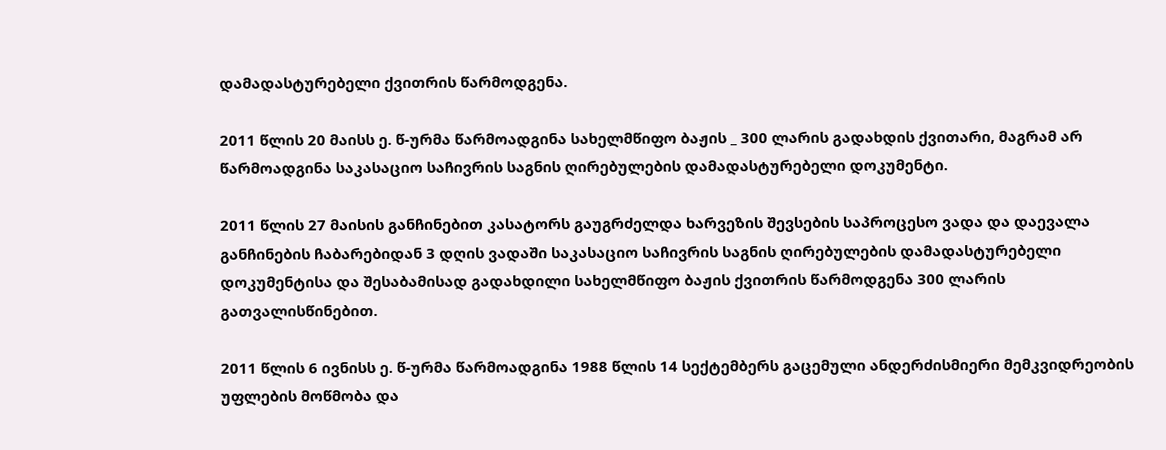დამადასტურებელი ქვითრის წარმოდგენა.

2011 წლის 20 მაისს ე. წ-ურმა წარმოადგინა სახელმწიფო ბაჟის _ 300 ლარის გადახდის ქვითარი, მაგრამ არ წარმოადგინა საკასაციო საჩივრის საგნის ღირებულების დამადასტურებელი დოკუმენტი.

2011 წლის 27 მაისის განჩინებით კასატორს გაუგრძელდა ხარვეზის შევსების საპროცესო ვადა და დაევალა განჩინების ჩაბარებიდან 3 დღის ვადაში საკასაციო საჩივრის საგნის ღირებულების დამადასტურებელი დოკუმენტისა და შესაბამისად გადახდილი სახელმწიფო ბაჟის ქვითრის წარმოდგენა 300 ლარის გათვალისწინებით.

2011 წლის 6 ივნისს ე. წ-ურმა წარმოადგინა 1988 წლის 14 სექტემბერს გაცემული ანდერძისმიერი მემკვიდრეობის უფლების მოწმობა და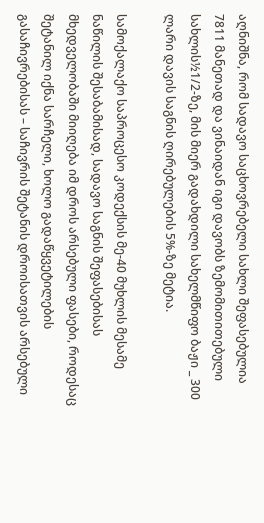აღნიშნა, რომ სადავო საცხოვრებელი სახლი შეფასებულია 7811 მანეთად და ვინაიდან იგი დავობს ზემომითითებული სახლის½1/2-ზე, მის მიერ გადახდილი სახელმწიფო ბაჟი _ 300 ლარი დავის საგნის ღირებულების 5%-ზე მეტია.

სამოქალაქო საპროცესო კოდექსის მე-40 მუხლის მესამე ნაწილის შესაბამისად, სადავო საგნის შეფასებისას მხედველობაში მიიღება იმ დროს არსებული ფასები, როდესაც შეტანილ იქნა სარჩელი, ხოლო გადაწყვეტილების გასაჩივრებისას – საჩივრის შეტანის დროისათვის არსებული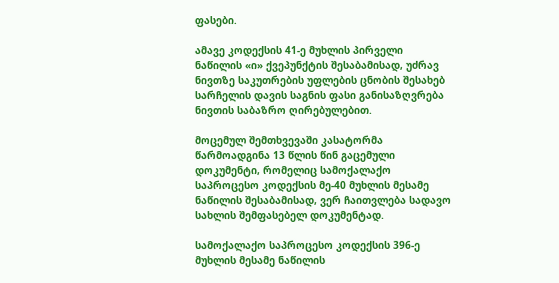ფასები.

ამავე კოდექსის 41-ე მუხლის პირველი ნაწილის «ი» ქვეპუნქტის შესაბამისად, უძრავ ნივთზე საკუთრების უფლების ცნობის შესახებ სარჩელის დავის საგნის ფასი განისაზღვრება ნივთის საბაზრო ღირებულებით.

მოცემულ შემთხვევაში კასატორმა წარმოადგინა 13 წლის წინ გაცემული დოკუმენტი, რომელიც სამოქალაქო საპროცესო კოდექსის მე-40 მუხლის მესამე ნაწილის შესაბამისად, ვერ ჩაითვლება სადავო სახლის შემფასებელ დოკუმენტად.

სამოქალაქო საპროცესო კოდექსის 396-ე მუხლის მესამე ნაწილის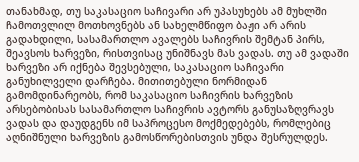თანახმად, თუ საკასაციო საჩივარი არ უპასუხებს ამ მუხლში ჩამოთვლილ მოთხოვნებს ან სახელმწიფო ბაჟი არ არის გადახდილი, სასამართლო ავალებს საჩივრის შემტან პირს, შეავსოს ხარვეზი, რისთვისაც უნიშნავს მას ვადას. თუ ამ ვადაში ხარვეზი არ იქნება შევსებული, საკასაციო საჩივარი განუხილველი დარჩება. მითითებული ნორმიდან გამომდინარეობს, რომ საკასაციო საჩივრის ხარვეზის არსებობისას სასამართლო საჩივრის ავტორს განუსაზღვრავს ვადას და დაუდგენს იმ საპროცესო მოქმედებებს, რომლებიც აღნიშნული ხარვეზის გამოსწორებისთვის უნდა შესრულდეს.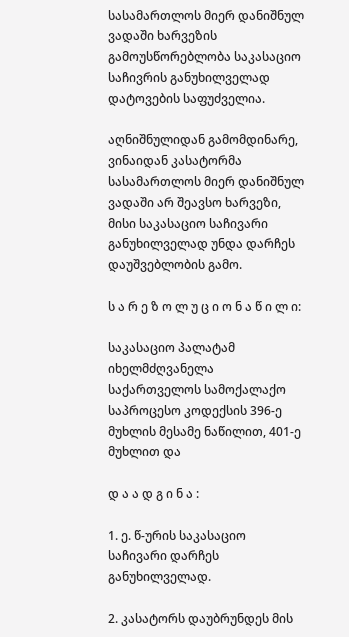სასამართლოს მიერ დანიშნულ ვადაში ხარვეზის გამოუსწორებლობა საკასაციო საჩივრის განუხილველად დატოვების საფუძველია.

აღნიშნულიდან გამომდინარე, ვინაიდან კასატორმა სასამართლოს მიერ დანიშნულ ვადაში არ შეავსო ხარვეზი, მისი საკასაციო საჩივარი განუხილველად უნდა დარჩეს დაუშვებლობის გამო.

ს ა რ ე ზ ო ლ უ ც ი ო ნ ა წ ი ლ ი:

საკასაციო პალატამ იხელმძღვანელა საქართველოს სამოქალაქო საპროცესო კოდექსის 396-ე მუხლის მესამე ნაწილით, 401-ე მუხლით და

დ ა ა დ გ ი ნ ა :

1. ე. წ-ურის საკასაციო საჩივარი დარჩეს განუხილველად.

2. კასატორს დაუბრუნდეს მის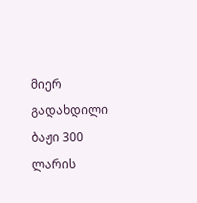მიერ გადახდილი ბაჟი 300 ლარის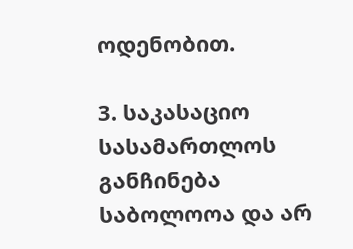ოდენობით.

3. საკასაციო სასამართლოს განჩინება საბოლოოა და არ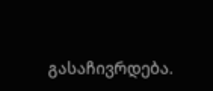გასაჩივრდება.